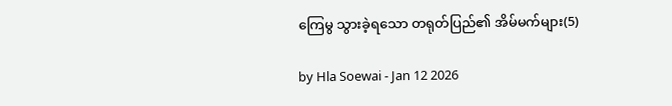ကြေမွ သွားခဲ့ရသော တရုတ်ပြည်၏ အိမ်မက်များ(5)

by Hla Soewai - Jan 12 2026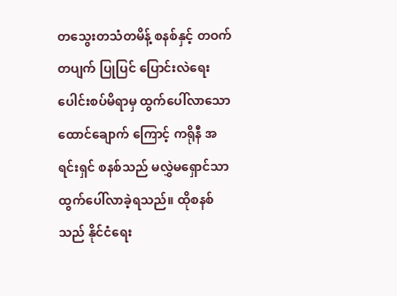တသွေးတသံတမိန့် စနစ်နှင့် တဝက်တပျက် ပြုပြင် ပြောင်းလဲရေး ပေါင်းစပ်မိရာမှ ထွက်ပေါ်လာသော ထောင်ချောက် ကြောင့် ကရိုနီ အရင်းရှင် စနစ်သည် မလွှဲမရှောင်သာ ထွက်ပေါ်လာခဲ့ရသည်။ ထိုစနစ်သည် နိုင်ငံရေး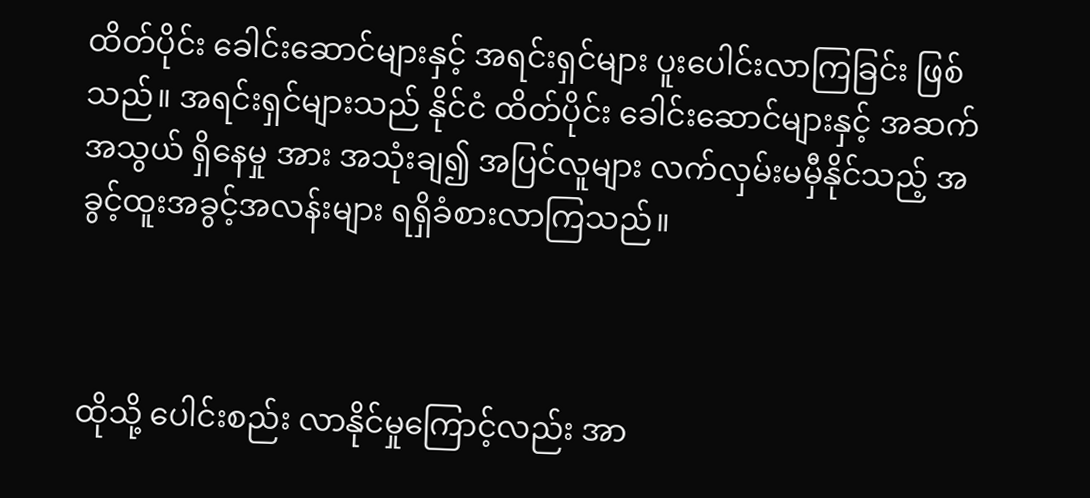ထိတ်ပိုင်း ခေါင်းဆောင်များနှင့် အရင်းရှင်များ ပူးပေါင်းလာကြခြင်း ဖြစ်သည်။ အရင်းရှင်များသည် နိုင်ငံ ထိတ်ပိုင်း ခေါင်းဆောင်များနှင့် အဆက်အသွယ် ရှိနေမှု အား အသုံးချ၍ အပြင်လူများ လက်လှမ်းမမှီနိုင်သည့် အခွင့်ထူးအခွင့်အလန်းများ ရရှိခံစားလာကြသည်။



ထိုသို့ ပေါင်းစည်း လာနိုင်မှုကြောင့်လည်း အာ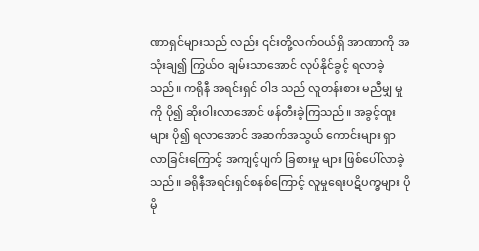ဏာရှင်များသည် လည်း ၎င်းတို့လက်ဝယ်ရှိ အာဏာကို အသုံးချ၍ ကြွယ်ဝ ချမ်းသာအောင် လုပ်နိုင်ခွင့် ရလာခဲ့သည်။ ကရိုနီ အရင်းရှင် ဝါဒ သည် လူတန်းစား မညီမျှ မှု ကို ပို၍ ဆိုးဝါးလာအောင် ဖန်တီးခဲ့ကြသည်။ အခွင့်ထူးများ ပို၍ ရလာအောင် အဆက်အသွယ် ကောင်းများ ရှာလာခြင်းကြောင့် အကျင့်ပျက် ခြစားမှု များ ဖြစ်ပေါ်လာခဲ့သည်။ ခရိုနီအရင်းရှင်စနစ်ကြောင့် လူမှုရေးပဋိပက္ခများ ပိုမို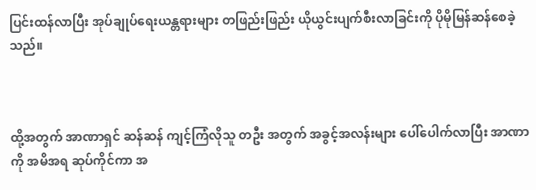ပြင်းထန်လာပြီး အုပ်ချုပ်ရေးယန္တရားများ တဖြည်းဖြည်း ယိုယွင်းပျက်စီးလာခြင်းကို ပိုမိုမြန်ဆန်စေခဲ့သည်။



ထို့အတွက် အာဏာရှင် ဆန်ဆန် ကျင့်ကြံလိုသူ တဦး အတွက် အခွင့်အလန်းများ ပေါ်ပေါက်လာပြီး အာဏာကို အမိအရ ဆုပ်ကိုင်ကာ အ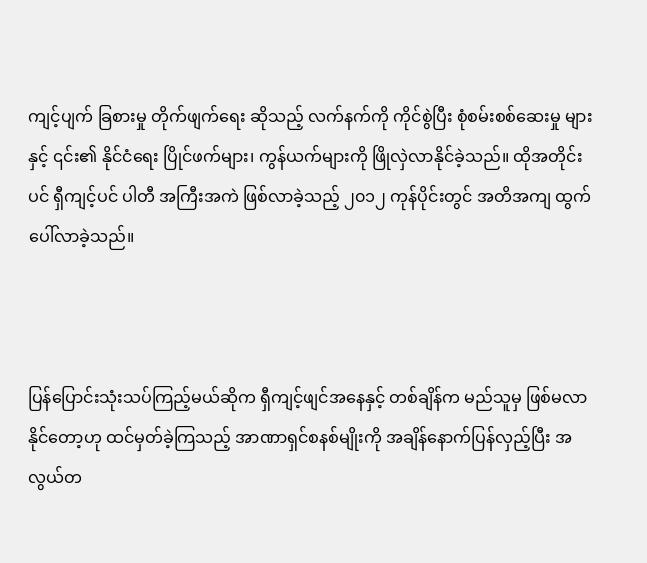ကျင့်ပျက် ခြစားမှု တိုက်ဖျက်ရေး ဆိုသည့် လက်နက်ကို ကိုင်စွဲပြီး စုံစမ်းစစ်ဆေးမှု များ နှင့် ၎င်း၏ နိုင်ငံရေး ပြိုင်ဖက်များ၊ ကွန်ယက်များကို ဖြိုလှဲလာနိုင်ခဲ့သည်။ ထိုအတိုင်းပင် ရှီကျင့်ပင် ပါတီ အကြီးအကဲ ဖြစ်လာခဲ့သည့် ၂၀၁၂ ကုန်ပိုင်းတွင် အတိအကျ ထွက်ပေါ်လာခဲ့သည်။



ပြန်ပြောင်းသုံးသပ်ကြည့်မယ်ဆိုက ရှီကျင့်ဖျင်အနေနှင့် တစ်ချိန်က မည်သူမှ ဖြစ်မလာနိုင်တော့ဟု ထင်မှတ်ခဲ့ကြသည့် အာဏာရှင်စနစ်မျိုးကို အချိန်နောက်ပြန်လှည့်ပြီး အလွယ်တ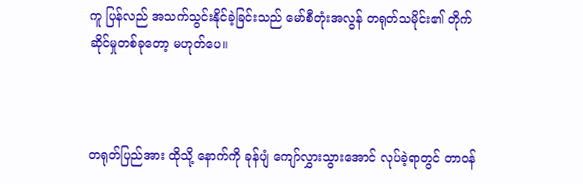ကူ ပြန်လည် အသက်သွင်းနိုင်ခဲ့ခြင်းသည် မော်စီတုံးအလွန် တရုတ်သမိုင်း၏ တိုက်ဆိုင်မှုတစ်ခုတော့ မဟုတ်ပေ။



တရုတ်ပြည်အား ထိုသို့ နောက်ကို ခုန်ပျံ ကျော်လွှားသွားအောင် လုပ်ခဲ့ရာတွင် တာဝန်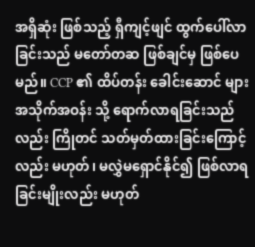အရှိဆုံး ဖြစ်သည့် ရှီကျင့်ဖျင် ထွက်ပေါ်လာခြင်းသည် မတော်တဆ ဖြစ်ချင်မှ ဖြစ်ပေမည်။ CCP ၏ ထိပ်တန်း ခေါင်းဆောင် များ အသိုက်အဝန်း သို့ ရောက်လာရခြင်းသည်လည်း ကြိုတင် သတ်မှတ်ထားခြင်းကြောင့်လည်း မဟုတ်၊ မလွှဲမရှောင်နိုင်၍ ဖြစ်လာရခြင်းမျိုးလည်း မဟုတ်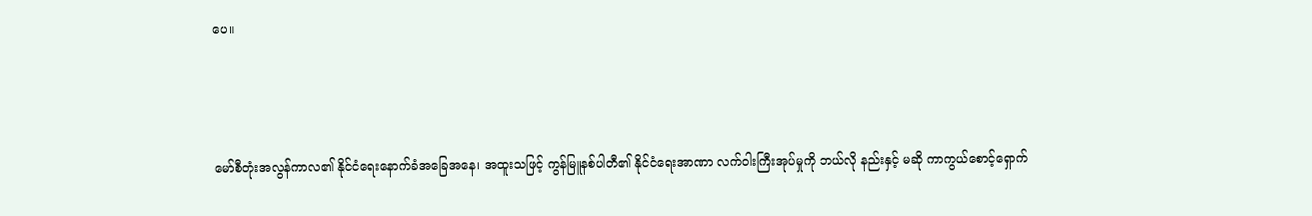ပေ။



မော်စီတုံးအလွန်ကာလ၏ နိုင်ငံရေးနောက်ခံအခြေအနေ၊ အထူးသဖြင့် ကွန်မြူနစ်ပါတီ၏ နိုင်ငံရေးအာဏာ လက်ဝါးကြီးအုပ်မှုကို ဘယ်လို နည်းနှင့် မဆို ကာကွယ်စောင့်ရှောက်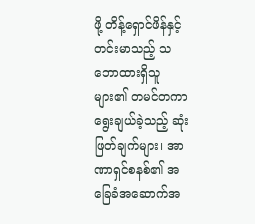ဖို့ တိန့်ရှောင်ဖိန်နှင့် တင်းမာသည့် သဘောထားရှိသူ များ၏ တမင်တကာ ရွေးချယ်ခဲ့သည့် ဆုံးဖြတ်ချက်များ၊ အာဏာရှင်စနစ်၏ အခြေခံအဆောက်အ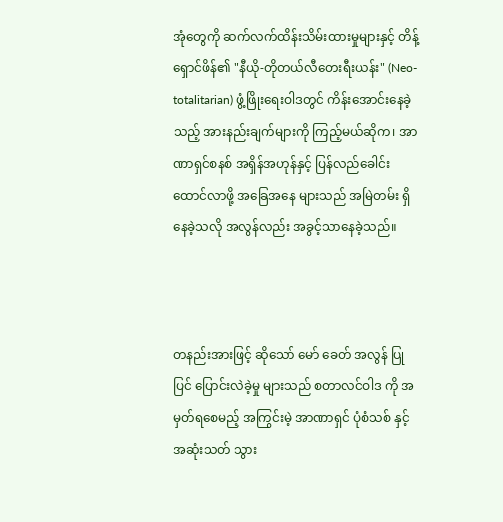အုံတွေကို ဆက်လက်ထိန်းသိမ်းထားမှုများနှင့် တိန့်ရှောင်ဖိန်၏ "နီယို-တိုတယ်လီတေးရီးယန်း" (Neo-totalitarian) ဖွံ့ဖြိုးရေးဝါဒတွင် ကိန်းအောင်းနေခဲ့သည့် အားနည်းချက်များကို ကြည့်မယ်ဆိုက၊ အာဏာရှင်စနစ် အရှိန်အဟုန်နှင့် ပြန်လည်ခေါင်းထောင်လာဖို့ အခြေအနေ များသည် အမြဲတမ်း ရှိနေခဲ့သလို အလွန်လည်း အခွင့်သာနေခဲ့သည်။



တနည်းအားဖြင့် ဆိုသော် မော် ခေတ် အလွန် ပြုပြင် ပြောင်းလဲ‌ခဲ့မှု များသည် စတာလင်ဝါဒ ကို အမှတ်ရစေမည့် အကြွင်းမဲ့ အာဏာရှင် ပုံစံသစ် နှင့် အဆုံးသတ် သွား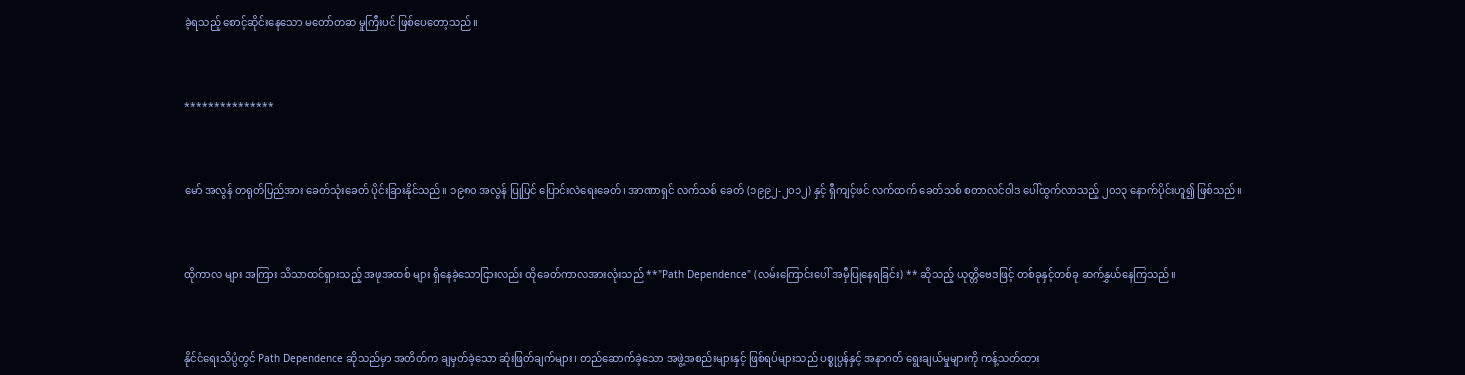ခဲ့ရသည့်‌ စောင့်ဆိုင်းနေသော မတော်တဆ မှုကြီးပင် ဖြစ်ပေတော့သည်။



***************



မော် အလွန် တရုတ်ပြည်အား ခေတ်သုံးခေတ် ပိုင်းခြားနိုင်သည်။ ၁၉၈၀ အလွန် ပြုပြင် ပြောင်းလဲရေးခေတ်၊ အာဏာရှင် လက်သစ် ခေတ် (၁၉၉၂-၂၀၁၂) နှင့် ရှီကျင့်ဖင် လက်ထက် ခေတ်သစ် စတာလင်ဝါဒ ပေါ်ထွက်လာသည့် ၂၀၁၃ နောက်ပိုင်းဟူ၍ ဖြစ်သည်။



ထိုကာလ များ အကြား သိသာထင်ရှားသည့် အဖုအထစ် များ ရှိနေခဲ့သောငြားလည်း ထိုခေတ်ကာလအားလုံးသည် **"Path Dependence" (လမ်းကြောင်းပေါ် အမှီပြုနေရခြင်း) ** ဆိုသည့် ယုတ္တိဗေဒဖြင့် တစ်ခုနှင့်တစ်ခု ဆက်နွှယ်နေကြသည်။



နိုင်ငံရေးသိပ္ပံတွင် Path Dependence ဆိုသည်မှာ အတိတ်က ချမှတ်ခဲ့သော ဆုံးဖြတ်ချက်များ၊ တည်ဆောက်ခဲ့သော အဖွဲ့အစည်းများနှင့် ဖြစ်ရပ်များသည် ပစ္စုပ္ပန်နှင့် အနာဂတ် ရွေးချယ်မှုများကို ကန့်သတ်ထား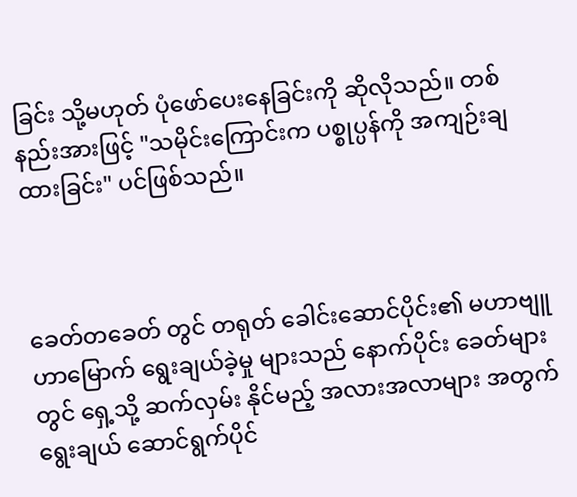ခြင်း သို့မဟုတ် ပုံဖော်ပေးနေခြင်းကို ဆိုလိုသည်။ တစ်နည်းအားဖြင့် "သမိုင်းကြောင်းက ပစ္စုပ္ပန်ကို အကျဉ်းချထားခြင်း" ပင်ဖြစ်သည်။



ခေတ်တခေတ် တွင် တရုတ် ခေါင်းဆောင်ပိုင်း၏ မဟာဗျူဟာမြောက် ရွေးချယ်ခဲ့မှု များသည် နောက်ပိုင်း ခေတ်များ တွင် ရှေ့သို့ ဆက်လှမ်း နိုင်မည့် အလားအလာများ အတွက် ရွေးချယ် ဆောင်ရွက်ပိုင်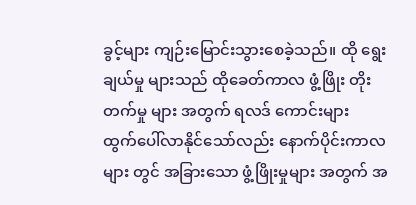ခွင့်များ ကျဉ်းမြောင်းသွားစေခဲ့သည်။ ထို ရွေးချယ်မှု များသည် ထိုခေတ်ကာလ ဖွံ့ဖြိုး တိုးတက်မှု များ အတွက် ရလဒ် ကောင်းများ ထွက်‌ပေါ်လာနိုင်သော်လည်း နောက်ပိုင်းကာလ များ တွင် အခြားသော ဖွံ့ဖြိုးမှုများ အတွက် အ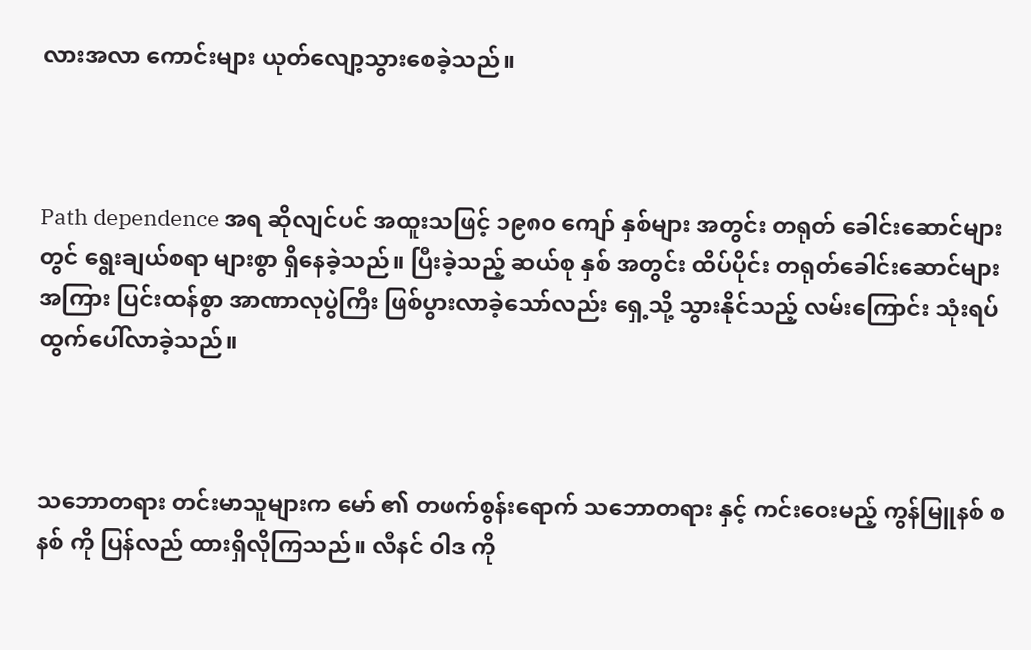လားအလာ ကောင်းများ ယုတ်လျော့သွားစေခဲ့သည်။



Path dependence အရ ဆိုလျင်ပင် အထူးသဖြင့် ၁၉၈၀ ကျော် နှစ်များ အတွင်း တရုတ် ခေါင်းဆောင်များတွင် ရွေးချယ်စရာ များစွာ ရှိနေခဲ့သည်။ ပြီးခဲ့သည့် ဆယ်စု နှစ် အတွင်း ထိပ်ပိုင်း တရုတ်ခေါင်းဆောင်များ အကြား ပြင်းထန်စွာ အာဏာလုပွဲကြီး ဖြစ်ပွားလာခဲ့သော်လည်း ရှေ့သို့ သွားနိုင်သည့် လမ်းကြောင်း သုံးရပ် ထွက်ပေါ်လာခဲ့သည်။



သဘောတရား တင်းမာသူများက မော် ၏ တဖက်စွန်းရောက် သဘောတရား နှင့် ကင်းဝေးမည့် ကွန်မြူနစ် စနစ် ကို ပြန်လည် ထားရှိလိုကြသည်။ လီနင် ဝါဒ ကို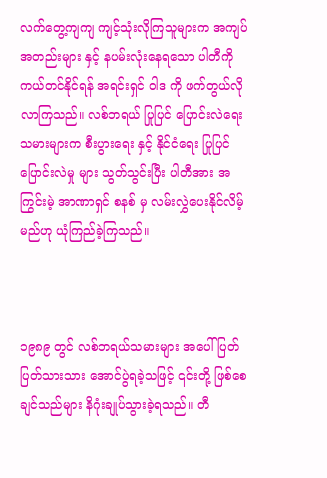လက်တွေ့ကျကျ ကျင့်သုံးလိုကြသူများက အကျပ်အတည်းများ နှင့် နပမ်းလုံးနေရသော ပါတီကို ကယ်တင်နိုင်ရန် အရင်းရှင် ဝါဒ ကို ဖက်တွယ်လိုလာကြသည်။ လစ်ဘရယ် ပြုပြင် ပြောင်းလဲရေး သမားများက စီးပွားရေး နှင့် နိုင်ငံရေး ပြုပြင် ပြောင်းလဲမှု များ သွတ်သွင်းပြီး ပါတီအား အကြွင်းမဲ့ အာဏာရှင် စနစ် မှ လမ်းလွှဲပေးနိုင်လိမ့်မည်ဟု ယုံကြည်ခဲ့ကြသည်။



၁၉၈၉ တွင် လစ်ဘရယ်သမားများ အပေါ် ပြတ်ပြတ်သားသား အောင်ပွဲရခဲ့သဖြင့် ၎င်းတို့ ဖြစ်စေချင်သည်များ နိဂုံးချုပ်သွားခဲ့ရသည်။ တီ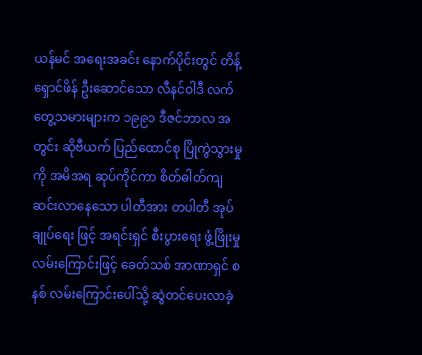ယန်မင် အရေးအခင်း နောက်ပိုင်းတွင် တိန့်ရှောင်ဖိန် ဦးဆောင်သော လီနင်ဝါဒီ လက်တွေ့သမားများက ၁၉၉၁ ဒီဇင်ဘာလ အတွင်း ဆိုဗီယက် ပြည်ထောင်စု ပြိုကွဲသွားမှု ကို အမိအရ ဆုပ်ကိုင်ကာ စိတ်ဓါတ်ကျဆင်းလာနေသော ပါတီအား တပါတီ အုပ်ချုပ်ရေး ဖြင့် အရင်းရှင် စီးပွားရေး ဖွံ့ဖြိုးမှု လမ်းကြောင်းဖြင့် ခေတ်သစ် အာဏာရှင် စနစ် လမ်းကြောင်းပေါ်သို့ ဆွဲတင်ပေးလာခဲ့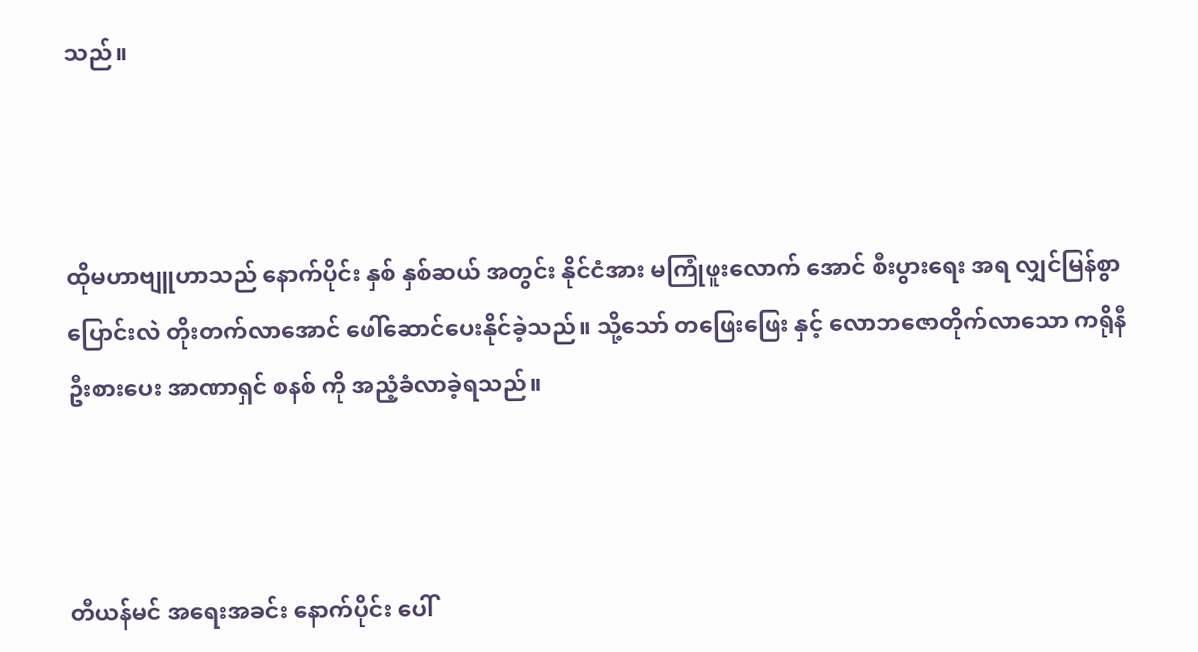သည်။



ထိုမဟာဗျူဟာသည် နောက်ပိုင်း နှစ် နှစ်ဆယ် အတွင်း နိုင်ငံအား မကြုံဖူးလောက် အောင် စီးပွားရေး အရ လျှင်မြန်စွာ ပြောင်းလဲ တိုးတက်‌လာအောင် ဖေါ်ဆောင်ပေးနိုင်ခဲ့သည်။ သို့သော် တဖြေးဖြေး နှင့် လောဘဇောတိုက်လာသော ကရိုနီ ဦးစားပေး အာဏာရှင် စနစ် ကို အညံ့ခံလာခဲ့ရသည်။



တီယန်မင် အရေးအခင်း နောက်ပိုင်း ပေါ်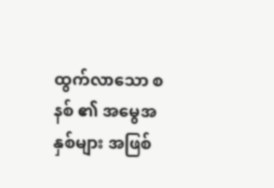ထွက်လာသော စနစ် ၏ အမွေအနှစ်များ အဖြစ်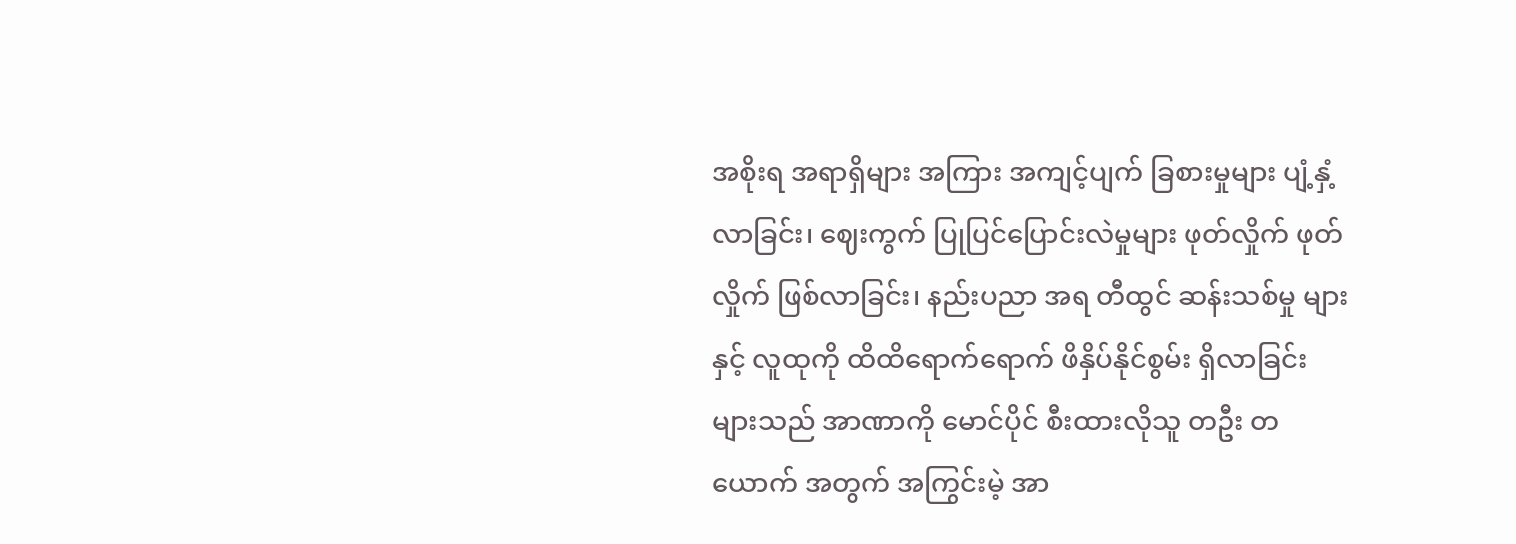အစိုးရ အရာရှိများ အကြား အကျင့်ပျက် ခြစားမှုများ ပျံ့နှံ့လာခြင်း၊ ဈေးကွက် ပြုပြင်ပြောင်းလဲမှုများ ဖုတ်လှိုက် ဖုတ်လှိုက် ဖြစ်လာခြင်း၊ နည်းပညာ အရ တီထွင် ဆန်းသစ်မှု များ နှင့် လူထုကို ထိထိရောက်ရောက် ဖိနှိပ်နိုင်စွမ်း ရှိလာခြင်း များသည် အာဏာကို မောင်ပိုင် စီးထားလိုသူ တဦး တယောက် အတွက် အကြွင်းမဲ့ အာ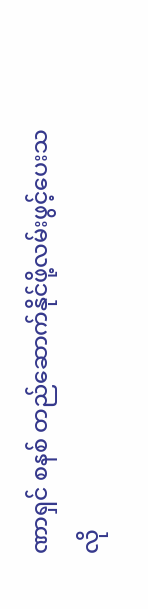ဏာရှင် စနစ် တည်ဆောက်နိုင်ဖို့လမ်းဖွင့်ပေးသလို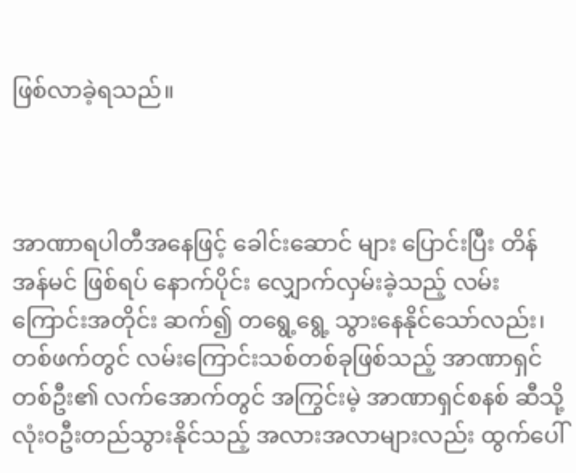ဖြစ်လာခဲ့ရသည်။



အာဏာရပါတီအနေဖြင့် ခေါင်းဆောင် များ ပြောင်းပြီး တိန်အန်မင် ဖြစ်ရပ် နောက်ပိုင်း လျှောက်လှမ်းခဲ့သည့် လမ်းကြောင်းအတိုင်း ဆက်၍ တရွေ့ရွေ့ သွားနေနိုင်သော်လည်း၊ တစ်ဖက်တွင် လမ်းကြောင်းသစ်တစ်ခုဖြစ်သည့် အာဏာရှင်တစ်ဦး၏ လက်အောက်တွင် အကြွင်းမဲ့ အာဏာရှင်စနစ် ဆီသို့ လုံးဝဦးတည်သွားနိုင်သည့် အလားအလာများလည်း ထွက်ပေါ်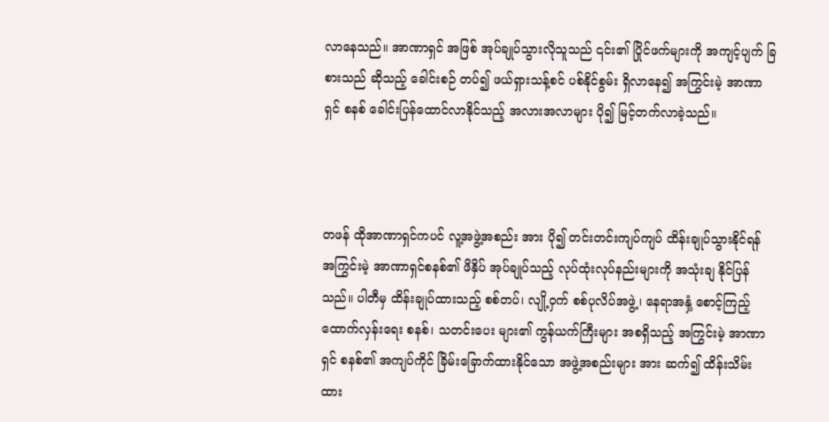လာနေသည်။ အာဏာရှင် အဖြစ် အုပ်ချုပ်သွားလိုသူသည် ၎င်း၏ ပြိုင်ဖက်များကို အကျင့်ပျက် ခြစားသည် ဆိုသည့် ခေါင်းစဉ် တပ်၍ ဖယ်ရှားသန့်စင် ပစ်နိုင်စွမ်း ရှိလာနေ၍ အကြွင်းမဲ့ အာဏာရှင် စနစ် ခေါင်းပြန်ထောင်လာနိုင်သည့် အလားအလာများ ပို၍ မြင့်တက်လာခဲ့သည်။



တဖန် ထိုအာဏာရှင်ကပင် လူ့အဖွဲ့အစည်း အား ပို၍ တင်းတင်းကျပ်ကျပ် ထိန်းချုပ်သွားနိုင်ရန် အကြွင်းမဲ့ အာဏာရှင်စနစ်၏ ဖိနှိပ် အုပ်ချုပ်သည့် လုပ်ထုံးလုပ်နည်းများကို အသုံးချ နိုင်ပြန်သည်။ ပါတီမှ ထိန်းချုပ်ထားသည့် စစ်တပ်၊ လျို့ဝှက် စစ်ပုလိပ်အဖွဲ့၊ နေရာအနှံ့ စောင့်ကြည့် ထောက်လှန်းရေး စနစ်၊ သတင်းပေး များ၏ ကွန်ယက်ကြီးများ အစရှိသည့် အကြွင်းမဲ့ အာဏာရှင် စနစ်၏ အကျပ်ကိုင် ခြိမ်းခြောက်ထားနိုင်သော အဖွဲ့အစည်းများ အား ဆက်၍ ထိန်းသိမ်းထား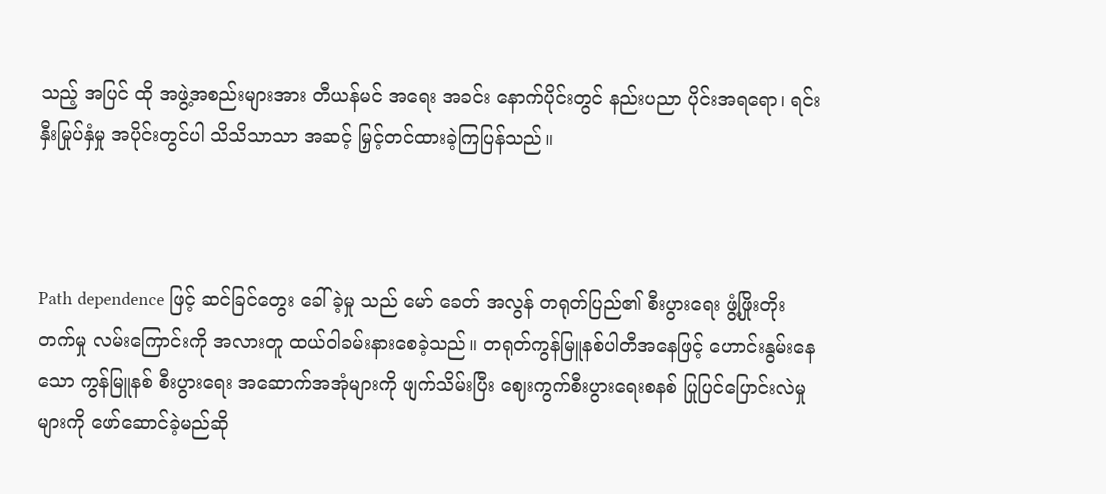သည့် အပြင် ထို အဖွဲ့အစည်းများအား တီယန်မင် အရေး အခင်း နောက်ပိုင်းတွင် နည်းပညာ ပိုင်းအရရော၊ ရင်းနှီးမြုပ်နှံမှု အပိုင်းတွင်ပါ သိသိသာသာ အဆင့် မြှင့်တင်ထားခဲ့ကြပြန်သည်။



Path dependence ဖြင့် ဆင်ခြင်တွေး ခေါ်ခဲ့မှု သည် မော် ခေတ် အလွန် တရုတ်ပြည်၏ စီးပွားရေး ဖွံ့ဖြိုးတိုးတက်မှု လမ်းကြောင်းကို အလားတူ ထယ်ဝါခမ်းနားစေခဲ့သည်။ တရုတ်ကွန်မြူနစ်ပါတီအနေဖြင့် ဟောင်းနွမ်းနေသော ကွန်မြူနစ် စီးပွားရေး အဆောက်အအုံများကို ဖျက်သိမ်းပြီး ဈေးကွက်စီးပွားရေးစနစ် ပြုပြင်ပြောင်းလဲမှုများကို ဖော်ဆောင်ခဲ့မည်ဆို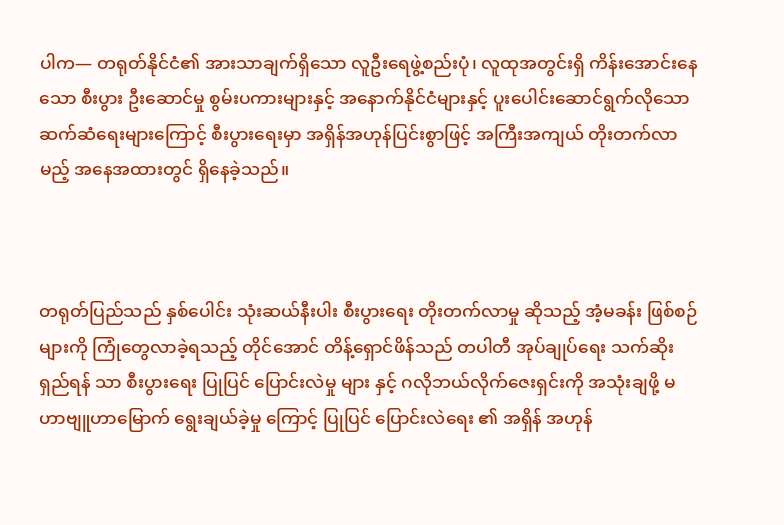ပါက— တရုတ်နိုင်ငံ၏ အားသာချက်ရှိသော လူဦးရေဖွဲ့စည်းပုံ၊ လူထုအတွင်းရှိ ကိန်းအောင်းနေသော စီးပွား ဦးဆောင်မှု စွမ်းပကားများနှင့် အနောက်နိုင်ငံများနှင့် ပူးပေါင်းဆောင်ရွက်လိုသော ဆက်ဆံရေးများကြောင့် စီးပွားရေးမှာ အရှိန်အဟုန်ပြင်းစွာဖြင့် အကြီးအကျယ် တိုးတက်လာမည့် အနေအထားတွင် ရှိနေခဲ့သည်။



တရုတ်ပြည်သည် နှစ်ပေါင်း သုံးဆယ်နီးပါး စီးပွားရေး တိုးတက်လာမှု ဆိုသည့် အံ့မခန်း ဖြစ်စဉ်များကို ကြုံတွေလာခဲ့ရသည့် တိုင်အောင် တိန့်ရှောင်ဖိန်သည် တပါတီ အုပ်ချုပ်ရေး သက်ဆိုးရှည်ရန် ‌သာ စီးပွားရေး ပြုပြင် ပြောင်းလဲမှု များ နှင့် ဂလိုဘယ်လိုက်ဇေးရှင်းကို အသုံးချဖို့ မဟာဗျူဟာမြောက် ရွေးချယ်ခဲ့မှု ကြောင့် ပြုပြင် ပြောင်းလဲရေး ၏ အရှိန် အဟုန်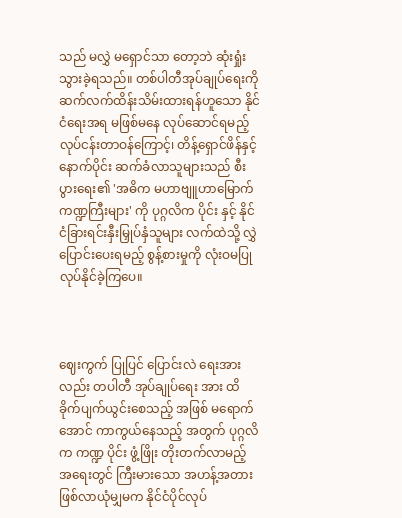သည် မလွှဲ မရှောင်သာ တော့ဘဲ ဆုံးရှုံးသွားခဲ့ရသည်။ တစ်ပါတီအုပ်ချုပ်ရေးကို ဆက်လက်ထိန်းသိမ်းထားရန်ဟူသော နိုင်ငံရေးအရ မဖြစ်မနေ လုပ်ဆောင်ရမည့် လုပ်ငန်းတာဝန်ကြောင့်၊ တိန့်ရှောင်ဖိန်နှင့် နောက်ပိုင်း ဆက်ခံလာသူများသည် စီးပွားရေး၏ 'အဓိက မဟာဗျူဟာမြောက် ကဏ္ဍကြီးများ' ကို ပုဂ္ဂလိက ပိုင်း နှင့် နိုင်ငံခြားရင်းနှီးမြှုပ်နှံသူများ လက်ထဲသို့ လွှဲပြောင်းပေးရမည့် စွန့်စားမှုကို လုံးဝမပြုလုပ်နိုင်ခဲ့ကြပေ။



ဈေးကွက် ပြုပြင် ပြောင်းလဲ‌ ရေးအားလည်း တပါတီ အုပ်ချုပ်ရေး အား ထိခိုက်ပျက်ယွင်းစေသည့် အဖြစ် မရောက်အောင် ကာကွယ်နေသည့် အတွက် ပုဂ္ဂလိက ကဏ္ဍ ပိုင်း ဖွံ့ဖြိုး တိုးတက်လာမည့် အရေးတွင် ကြီးမားသော အဟန့်အတား ဖြစ်လာယုံမျှမက နိုင်ငံပိုင်လုပ်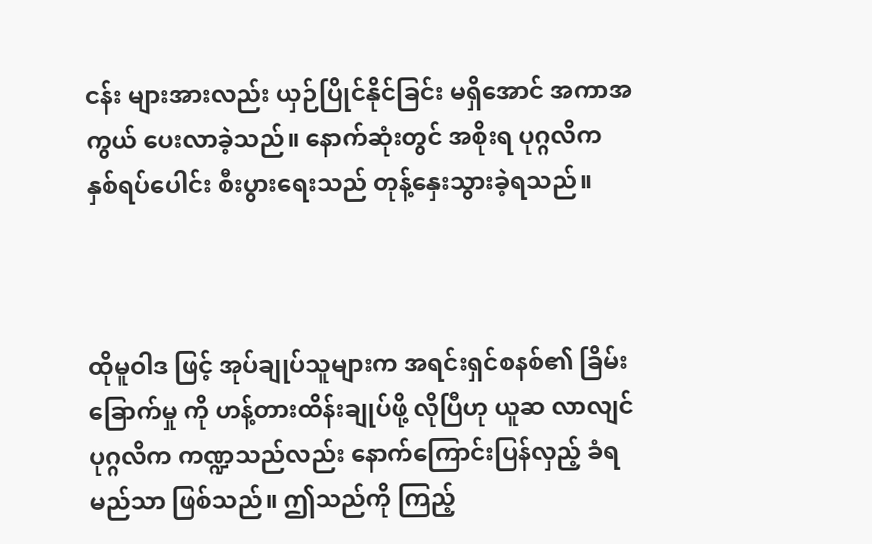ငန်း များအားလည်း ယှဉ်ပြိုင်နိုင်ခြင်း မရှိအောင် အကာအကွယ် ပေးလာခဲ့သည်။ နောက်‌ဆုံးတွင် အစိုးရ ပုဂ္ဂလိက နှစ်ရပ်ပေါင်း စီးပွားရေးသည် တုန့်နှေးသွားခဲ့ရသည်။



ထိုမူဝါဒ ဖြင့် အုပ်ချုပ်သူများက အရင်းရှင်စနစ်၏ ခြိမ်းခြောက်မှု ကို ဟန့်တားထိန်းချုပ်ဖို့ လိုပြီဟု ယူဆ လာလျင် ပုဂ္ဂလိက ကဏ္ဍသည်လည်း နောက်ကြောင်းပြန်လှည့် ခံရမည်သာ ဖြစ်သည်။ ဤသည်ကို ကြည့်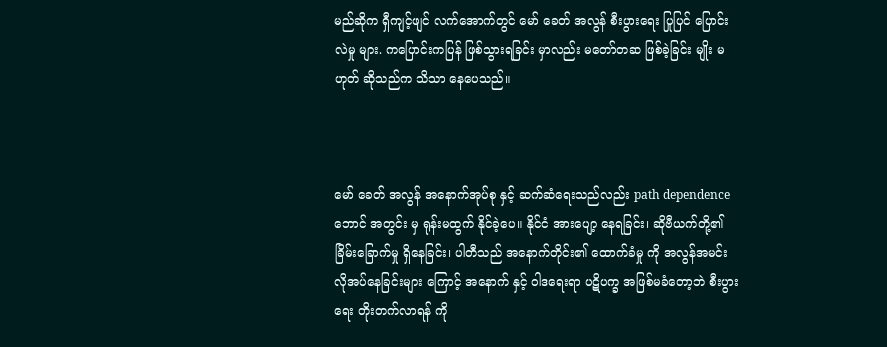မည်ဆိုက ရှီကျင့်ဖျင် လက်အောက်တွင် မော် ခေတ် အလွန် စီးပွားရေး ပြုပြင် ပြောင်းလဲမှု များ. ကပြောင်းကပြန် ဖြစ်သွားရခြင်း မှာလည်း မတော်တဆ ဖြစ်ခဲ့ခြင်း မျိုး မဟုတ် ဆိုသည်က သိသာ နေပေသည်။



မော် ခေတ် အလွန် အနောက်အုပ်စု နှင့် ဆက်ဆံရေးသည်လည်း path dependence ဘောင် အတွင်း မှ ရုန်းမထွက် နိုင်ခဲ့ပေ။ နိုင်ငံ အားပျော့ နေရခြင်း၊ ဆိုဗီယက်တို့၏ ခြိမ်းခြောက်မှု ရှိနေခြင်း၊ ပါတီသည် အနောက်တိုင်း၏ ထောက်ခံမှု ကို အလွန်အမင်း လိုအပ်နေခြင်းများ ကြောင့် အနောက် နှင့် ဝါဒရေးရာ ပဋိပက္ခ အဖြစ်မခံတော့ဘဲ စီးပွားရေး တိုးတက်လာရန် ကို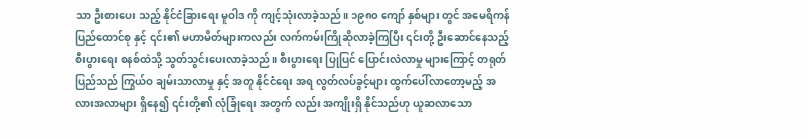သာ ဦးစားပေး သည့် နိုင်ငံခြားရေး မူဝါဒ ကို ကျင့်သုံးလာခဲ့သည်။ ၁၉၈၀ ကျော် နှစ်များ တွင် အမေရိကန် ပြည်ထောင်စု နှင့် ၎င်း၏ မဟာမိတ်များကလည်း လက်ကမ်းကြိုဆိုလာခဲ့ကြပြီး ၎င်းတို့ ဦးဆောင်နေသည့် စီးပွားရေး စနစ်ထဲသို့ သွတ်သွင်းပေးလာခဲ့သည်။ စီးပွားရေး ပြုပြင် ပြောင်းလဲလာမှု များကြောင့် တရုတ်ပြည်သည် ကြွယ်ဝ ချမ်းသာလာမှု နှင့် အတူ နိုင်ငံရေး အရ လွတ်လပ်ခွင့်များ ထွက်ပေါ်လာတော့မည့် အလားအလာများ ရှိနေ၍ ၎င်းတို့၏ လုံခြုံရေး အတွက် လည်း အကျိုးရှိ နိုင်သည်ဟု ယူဆလာသော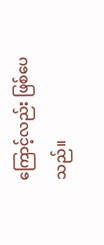ကြောင့်လည်း ဖြစ်ပေသည်။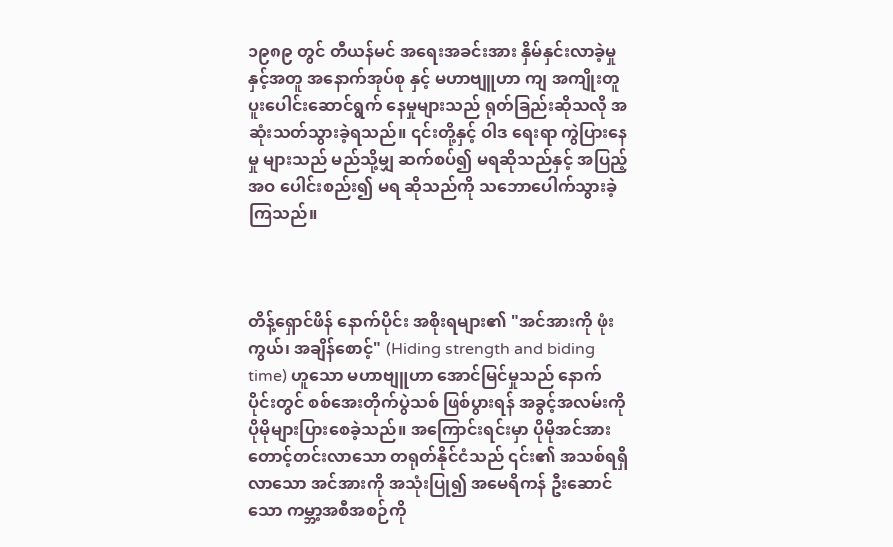၁၉၈၉ တွင် တီယန်မင် အရေးအခင်းအား နှိမ်နှင်းလာခဲ့မှု နှင့်အတူ အနောက်အုပ်စု နှင့် မဟာဗျူဟာ ကျ အကျိုးတူ ပူးပေါင်းဆောင်ရွက် နေမှုများသည် ရုတ်ခြည်းဆိုသလို အဆုံးသတ်သွားခဲ့ရသည်။ ၎င်းတို့နှင့် ဝါဒ ရေးရာ ကွဲပြားနေမှု များသည် မည်သို့မျှ ဆက်စပ်၍ မရ‌ဆိုသည်နှင့် အပြည့်အဝ ပေါင်းစည်း၍ မရ ဆိုသည်ကို သဘောပေါက်သွားခဲ့ကြသည်။



တိန့်ရှောင်ဖိန် နောက်ပိုင်း အစိုးရများ၏ "အင်အားကို ဖုံးကွယ်၊ အချိန်စောင့်" (Hiding strength and biding time) ဟူသော မဟာဗျူဟာ အောင်မြင်မှုသည် နောက်ပိုင်းတွင် စစ်အေးတိုက်ပွဲသစ် ဖြစ်ပွားရန် အခွင့်အလမ်းကို ပိုမိုများပြားစေခဲ့သည်။ အကြောင်းရင်းမှာ ပိုမိုအင်အားတောင့်တင်းလာသော တရုတ်နိုင်ငံသည် ၎င်း၏ အသစ်ရရှိလာသော အင်အားကို အသုံးပြု၍ အမေရိကန် ဦးဆောင်သော ကမ္ဘာ့အစီအစဉ်ကို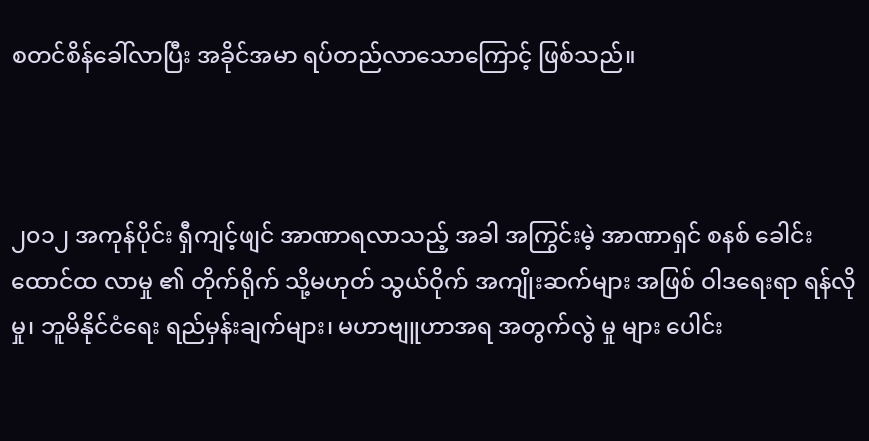စတင်စိန်ခေါ်လာပြီး အခိုင်အမာ ရပ်တည်လာသောကြောင့် ဖြစ်သည်။



၂၀၁၂ အကုန်ပိုင်း ရှီကျင့်ဖျင် အာဏာရလာသည့် အခါ အကြွင်းမဲ့ အာဏာရှင် စနစ် ခေါင်း‌ ထောင်ထ လာမှု ၏ တိုက်ရိုက် သို့မဟုတ် သွယ်ဝိုက် အကျိုးဆက်များ အဖြစ် ဝါဒရေးရာ ရန်လိုမှု၊ ဘူမိနိုင်ငံရေး ရည်မှန်းချက်များ၊ မဟာဗျူဟာအရ အတွက်လွဲ မှု များ ပေါင်း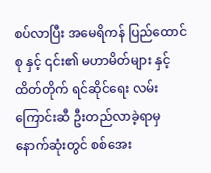စပ်လာပြီး အမေရိကန် ပြည်ထောင်စု နှင့် ၎င်း၏ မဟာမိတ်များ နှင့် ထိတ်တိုက် ရင်ဆိုင်ရေး လမ်းကြောင်းဆီ ဦးတည်လာခဲ့ရာမှ နောက်ဆုံးတွင် စစ်အေး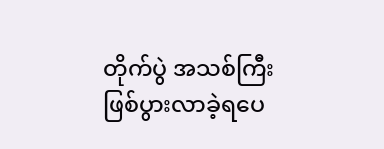တိုက်ပွဲ အသစ်ကြီး ဖြစ်ပွားလာခဲ့ရပေ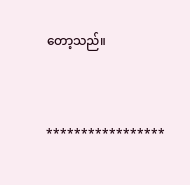တော့သည်။



*****************